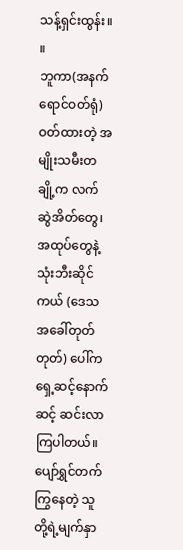သန့်ရှင်းထွန်း။ ။
ဘူကာ(အနက်ရောင်ဝတ်ရုံ)ဝတ်ထားတဲ့ အမျိုးသမီးတချို့က လက်ဆွဲအိတ်တွေ၊ အထုပ်တွေနဲ့ သုံးဘီးဆိုင်ကယ် (ဒေသအခေါ်တုတ် တုတ်) ပေါ်က ရှေ့ဆင့်နောက်ဆင့် ဆင်းလာကြပါတယ်။ ပျော်ရွှင်တက်ကြွနေတဲ့ သူတို့ရဲ့မျက်နှာ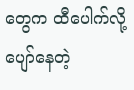တွေက ထီပေါက်လို့ ပျော်နေတဲ့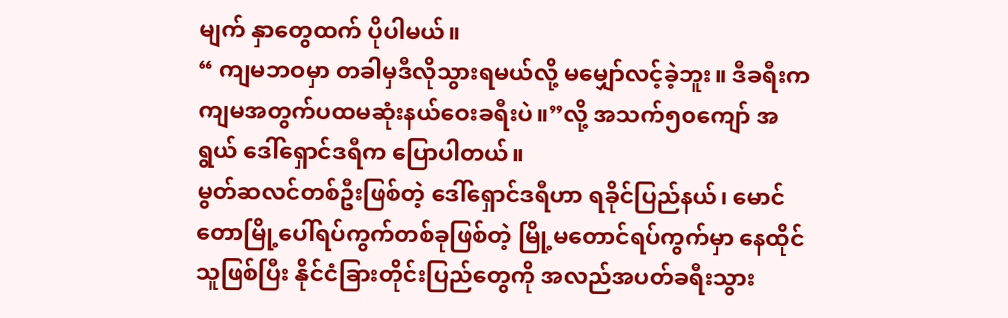မျက် နှာတွေထက် ပိုပါမယ်။
“ ကျမဘဝမှာ တခါမှဒီလိုသွားရမယ်လို့ မမျှော်လင့်ခဲ့ဘူး။ ဒီခရီးက ကျမအတွက်ပထမဆုံးနယ်ဝေးခရီးပဲ။”လို့ အသက်၅၀ကျော် အရွယ် ဒေါ်ရှောင်ဒရီက ပြောပါတယ်။
မွတ်ဆလင်တစ်ဦးဖြစ်တဲ့ ဒေါ်ရှောင်ဒရီဟာ ရခိုင်ပြည်နယ်၊ မောင်တောမြို့ပေါ်ရပ်ကွက်တစ်ခုဖြစ်တဲ့ မြို့မတောင်ရပ်ကွက်မှာ နေထိုင် သူဖြစ်ပြီး နိုင်ငံခြားတိုင်းပြည်တွေကို အလည်အပတ်ခရီးသွား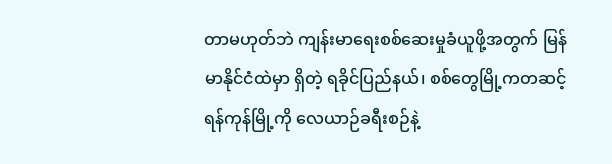တာမဟုတ်ဘဲ ကျန်းမာရေးစစ်ဆေးမှုခံယူဖို့အတွက် မြန်မာနိုင်ငံထဲမှာ ရှိတဲ့ ရခိုင်ပြည်နယ်၊ စစ်တွေမြို့ကတဆင့် ရန်ကုန်မြို့ကို လေယာဉ်ခရီးစဉ်နဲ့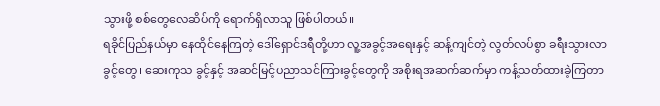သွားဖို့ စစ်တွေလေဆိပ်ကို ရောက်ရှိလာသူ ဖြစ်ပါတယ်။
ရခိုင်ပြည်နယ်မှာ နေထိုင်နေကြတဲ့ ဒေါ်ရှောင်ဒရီတို့ဟာ လူ့အခွင့်အရေးနှင့် ဆန့်ကျင်တဲ့ လွတ်လပ်စွာ ခရီးသွားလာခွင့်တွေ၊ ဆေးကုသ ခွင့်နှင့် အဆင်မြင့်ပညာသင်ကြားခွင့်တွေကို အစိုးရအဆက်ဆက်မှာ ကန့်သတ်ထားခဲ့ကြတာ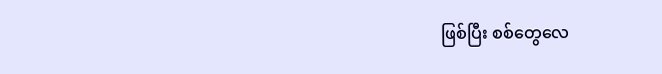ဖြစ်ပြီး စစ်တွေလေ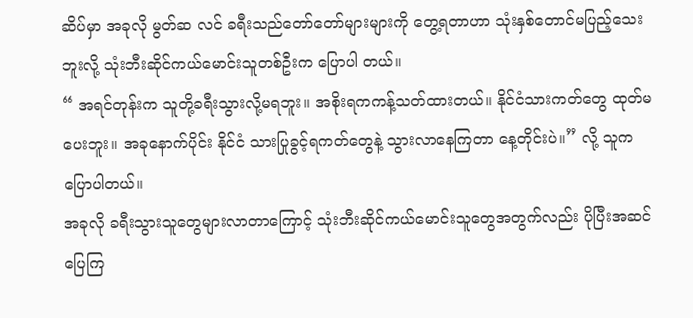ဆိပ်မှာ အခုလို မွတ်ဆ လင် ခရီးသည်တော်တော်များများကို တွေ့ရတာဟာ သုံးနှစ်တောင်မပြည့်သေးဘူးလို့ သုံးဘီးဆိုင်ကယ်မောင်းသူတစ်ဦးက ပြောပါ တယ်။
“ အရင်တုန်းက သူတို့ခရီးသွားလို့မရဘူး။ အစိုးရကကန့်သတ်ထားတယ်။ နိုင်ငံသားကတ်တွေ ထုတ်မပေးဘူး။ အခုနောက်ပိုင်း နိုင်ငံ သားပြုခွင့်ရကတ်တွေနဲ့ သွားလာနေကြတာ နေ့တိုင်းပဲ။” လို့ သူက ပြောပါတယ်။
အခုလို ခရီးသွားသူတွေများလာတာကြောင့် သုံးဘီးဆိုင်ကယ်မောင်းသူတွေအတွက်လည်း ပိုပြီးအဆင်ပြေကြ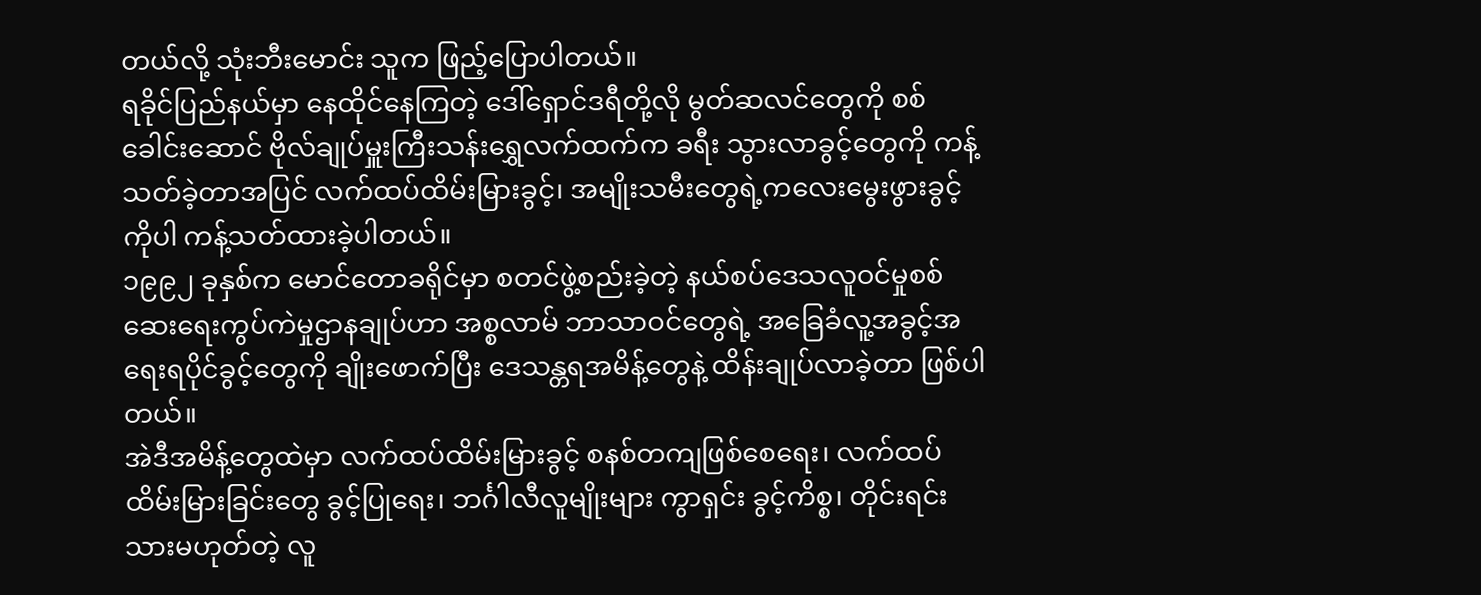တယ်လို့ သုံးဘီးမောင်း သူက ဖြည့်ပြောပါတယ်။
ရခိုင်ပြည်နယ်မှာ နေထိုင်နေကြတဲ့ ဒေါ်ရှောင်ဒရီတို့လို မွတ်ဆလင်တွေကို စစ်ခေါင်းဆောင် ဗိုလ်ချုပ်မှူးကြီးသန်းရွှေလက်ထက်က ခရီး သွားလာခွင့်တွေကို ကန့်သတ်ခဲ့တာအပြင် လက်ထပ်ထိမ်းမြားခွင့်၊ အမျိုးသမီးတွေရဲ့ကလေးမွေးဖွားခွင့်ကိုပါ ကန့်သတ်ထားခဲ့ပါတယ်။
၁၉၉၂ ခုနှစ်က မောင်တောခရိုင်မှာ စတင်ဖွဲ့စည်းခဲ့တဲ့ နယ်စပ်ဒေသလူဝင်မှုစစ်ဆေးရေးကွပ်ကဲမှုဌာနချုပ်ဟာ အစ္စလာမ် ဘာသာဝင်တွေရဲ့ အခြေခံလူ့အခွင့်အရေးရပိုင်ခွင့်တွေကို ချိုးဖောက်ပြီး ဒေသန္တရအမိန့်တွေနဲ့ ထိန်းချုပ်လာခဲ့တာ ဖြစ်ပါတယ်။
အဲဒီအမိန့်တွေထဲမှာ လက်ထပ်ထိမ်းမြားခွင့် စနစ်တကျဖြစ်စေရေး၊ လက်ထပ်ထိမ်းမြားခြင်းတွေ ခွင့်ပြုရေး၊ ဘင်္ဂါလီလူမျိုးများ ကွာရှင်း ခွင့်ကိစ္စ၊ တိုင်းရင်းသားမဟုတ်တဲ့ လူ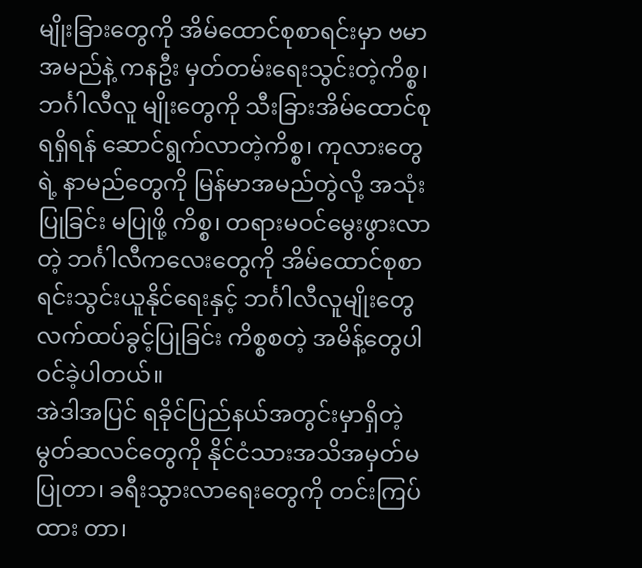မျိုးခြားတွေကို အိမ်ထောင်စုစာရင်းမှာ ဗမာအမည်နဲ့ ကနဦး မှတ်တမ်းရေးသွင်းတဲ့ကိစ္စ၊ ဘင်္ဂါလီလူ မျိုးတွေကို သီးခြားအိမ်ထောင်စုရရှိရန် ဆောင်ရွက်လာတဲ့ကိစ္စ၊ ကုလားတွေရဲ့ နာမည်တွေကို မြန်မာအမည်တွဲလို့ အသုံးပြုခြင်း မပြုဖို့ ကိစ္စ၊ တရားမဝင်မွေးဖွားလာတဲ့ ဘင်္ဂါလီကလေးတွေကို အိမ်ထောင်စုစာရင်းသွင်းယူနိုင်ရေးနှင့် ဘင်္ဂါလီလူမျိုးတွေ လက်ထပ်ခွင့်ပြုခြင်း ကိစ္စစတဲ့ အမိန့်တွေပါဝင်ခဲ့ပါတယ်။
အဲဒါအပြင် ရခိုင်ပြည်နယ်အတွင်းမှာရှိတဲ့ မွတ်ဆလင်တွေကို နိုင်ငံသားအသိအမှတ်မပြုတာ၊ ခရီးသွားလာရေးတွေကို တင်းကြပ်ထား တာ၊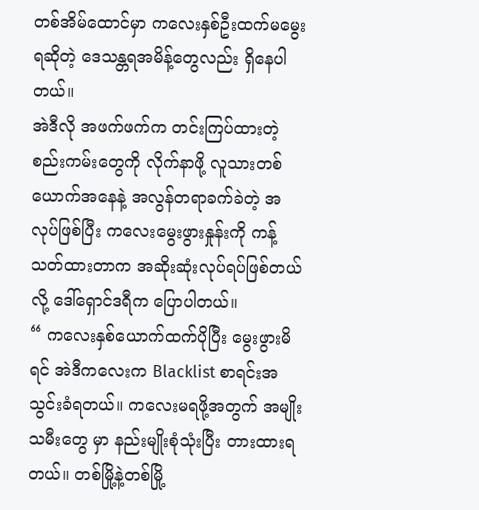တစ်အိမ်ထောင်မှာ ကလေးနှစ်ဦးထက်မမွေးရဆိုတဲ့ ဒေသန္တရအမိန့်တွေလည်း ရှိနေပါတယ်။
အဲဒီလို အဖက်ဖက်က တင်းကြပ်ထားတဲ့စည်းကမ်းတွေကို လိုက်နာဖို့ လူသားတစ်ယောက်အနေနဲ့ အလွန်တရာခက်ခဲတဲ့ အလုပ်ဖြစ်ပြီး ကလေးမွေးဖွားနှုန်းကို ကန့်သတ်ထားတာက အဆိုးဆုံးလုပ်ရပ်ဖြစ်တယ်လို့ ဒေါ်ရှောင်ဒရီက ပြောပါတယ်။
“ ကလေးနှစ်ယောက်ထက်ပိုပြီး မွေးဖွားမိရင် အဲဒီကလေးက Blacklist စာရင်းအသွင်းခံရတယ်။ ကလေးမရဖို့အတွက် အမျိုးသမီးတွေ မှာ နည်းမျိုးစုံသုံးပြီး တားထားရတယ်။ တစ်မြို့နဲ့တစ်မြို့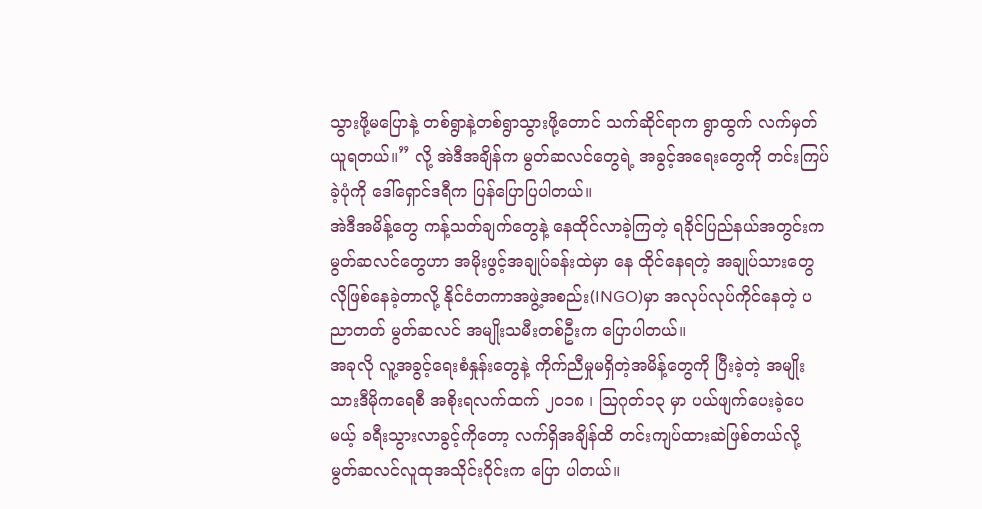သွားဖို့မပြောနဲ့ တစ်ရွာနဲ့တစ်ရွာသွားဖို့တောင် သက်ဆိုင်ရာက ရွာထွက် လက်မှတ်ယူရတယ်။” လို့ အဲဒီအချိန်က မွတ်ဆလင်တွေရဲ့ အခွင့်အရေးတွေကို တင်းကြပ်ခဲ့ပုံကို ဒေါ်ရှောင်ဒရီက ပြန်ပြောပြပါတယ်။
အဲဒီအမိန့်တွေ ကန့်သတ်ချက်တွေနဲ့ နေထိုင်လာခဲ့ကြတဲ့ ရခိုင်ပြည်နယ်အတွင်းက မွတ်ဆလင်တွေဟာ အမိုးဖွင့်အချုပ်ခန်းထဲမှာ နေ ထိုင်နေရတဲ့ အချုပ်သားတွေလိုဖြစ်နေခဲ့တာလို့ နိုင်ငံတကာအဖွဲ့အစည်း(INGO)မှာ အလုပ်လုပ်ကိုင်နေတဲ့ ပညာတတ် မွတ်ဆလင် အမျိုးသမီးတစ်ဦးက ပြောပါတယ်။
အခုလို လူ့အခွင့်ရေးစံနှုန်းတွေနဲ့ ကိုက်ညီမှုမရှိတဲ့အမိန့်တွေကို ပြီးခဲ့တဲ့ အမျိုးသားဒီမိုကရေစီ အစိုးရလက်ထက် ၂၀၁၈ ၊ ဩဂုတ်၁၃ မှာ ပယ်ဖျက်ပေးခဲ့ပေမယ့် ခရီးသွားလာခွင့်ကိုတော့ လက်ရှိအချိန်ထိ တင်းကျပ်ထားဆဲဖြစ်တယ်လို့ မွတ်ဆလင်လူထုအသိုင်းဝိုင်းက ပြော ပါတယ်။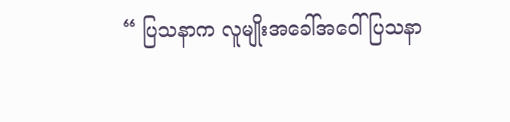“ ပြသနာက လူမျိုးအခေါ်အဝေါ်ပြသနာ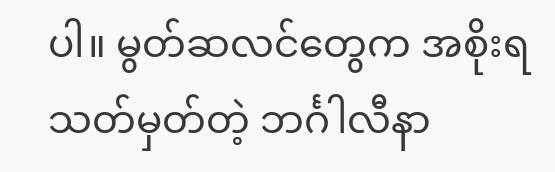ပါ။ မွတ်ဆလင်တွေက အစိုးရသတ်မှတ်တဲ့ ဘင်္ဂါလီနာ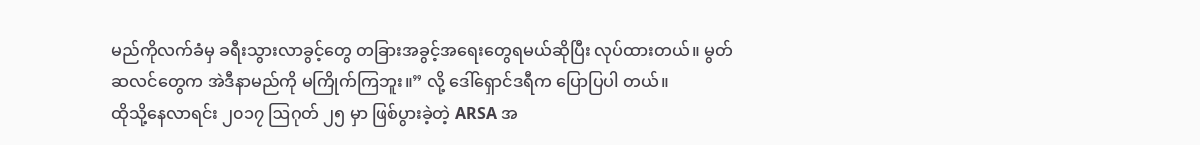မည်ကိုလက်ခံမှ ခရီးသွားလာခွင့်တွေ တခြားအခွင့်အရေးတွေရမယ်ဆိုပြီး လုပ်ထားတယ်။ မွတ်ဆလင်တွေက အဲဒီနာမည်ကို မကြိုက်ကြဘူး။” လို့ ဒေါ်ရှောင်ဒရီက ပြောပြပါ တယ်။
ထိုသို့နေလာရင်း ၂၀၁၇ ဩဂုတ် ၂၅ မှာ ဖြစ်ပွားခဲ့တဲ့ ARSA အ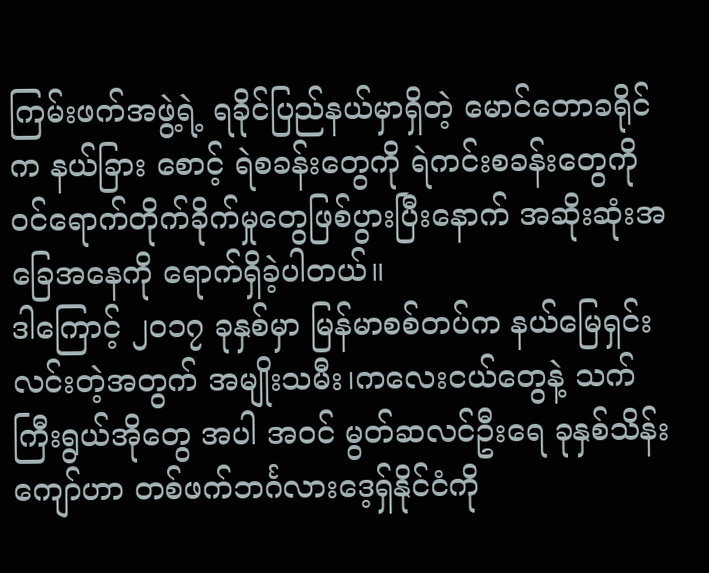ကြမ်းဖက်အဖွဲ့ရဲ့ ရခိုင်ပြည်နယ်မှာရှိတဲ့ မောင်တောခရိုင်က နယ်ခြား စောင့် ရဲစခန်းတွေကို ရဲကင်းစခန်းတွေကို ဝင်ရောက်တိုက်ခိုက်မှုတွေဖြစ်ပွားပြီးနောက် အဆိုးဆုံးအခြေအနေကို ရောက်ရှိခဲ့ပါတယ်။
ဒါကြောင့် ၂၀၁၇ ခုနှစ်မှာ မြန်မာစစ်တပ်က နယ်မြေရှင်းလင်းတဲ့အတွက် အမျိုးသမီး၊ကလေးငယ်တွေနဲ့ သက်ကြီးရွယ်အိုတွေ အပါ အဝင် မွတ်ဆလင်ဦးရေ ခုနှစ်သိန်းကျော်ဟာ တစ်ဖက်ဘင်္ဂလားဒေ့ရှ်နိုင်ငံကို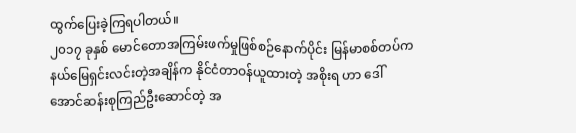ထွက်ပြေးခဲ့ကြရပါတယ်။
၂၀၁၇ ခုနှစ် မောင်တောအကြမ်းဖက်မှုဖြစ်စဉ်နောက်ပိုင်း မြန်မာစစ်တပ်က နယ်မြေရှင်းလင်းတဲ့အချိန်က နိုင်ငံတာဝန်ယူထားတဲ့ အစိုးရ ဟာ ဒေါ်အောင်ဆန်းစုကြည်ဦးဆောင်တဲ့ အ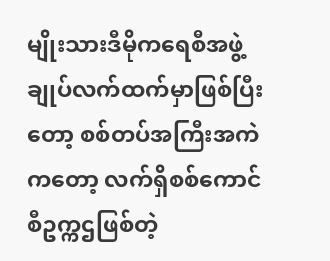မျိုးသားဒီမိုကရေစီအဖွဲ့ချုပ်လက်ထက်မှာဖြစ်ပြီးတော့ စစ်တပ်အကြီးအကဲကတော့ လက်ရှိစစ်ကောင်စီဥက္ကဌဖြစ်တဲ့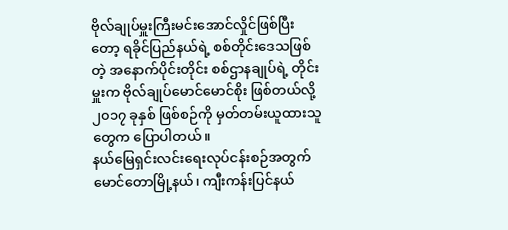ဗိုလ်ချုပ်မှူးကြီးမင်းအောင်လှိုင်ဖြစ်ပြီးတော့ ရခိုင်ပြည်နယ်ရဲ့ စစ်တိုင်းဒေသဖြစ်တဲ့ အနောက်ပိုင်းတိုင်း စစ်ဌာနချုပ်ရဲ့ တိုင်းမှူးက ဗိုလ်ချုပ်မောင်မောင်စိုး ဖြစ်တယ်လို့ ၂၀၁၇ ခုနှစ် ဖြစ်စဉ်ကို မှတ်တမ်းယူထားသူတွေက ပြောပါတယ်။
နယ်မြေရှင်းလင်းရေးလုပ်ငန်းစဉ်အတွက် မောင်တောမြို့နယ်၊ ကျီးကန်းပြင်နယ်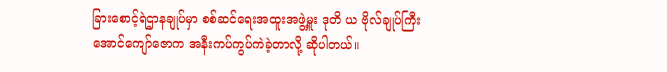ခြားစောင့်ရဲဌာနချုပ်မှာ စစ်ဆင်ရေးအထူးအဖွဲ့မှူး ဒုတိ ယ ဗိုလ်ချုပ်ကြီးအောင်ကျော်ဇောက အနီးကပ်ကွပ်ကဲခဲ့တာလို့ ဆိုပါတယ်။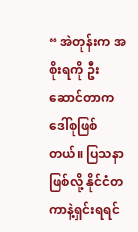“ အဲတုန်းက အစိုးရကို ဦးဆောင်တာက ဒေါ်စုဖြစ်တယ်။ ပြသနာဖြစ်လို့ နိုင်ငံတကာနဲ့ရှင်းရရင်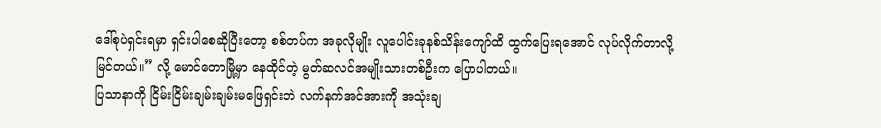ဒေါ်စုပဲရှင်းရမှာ ရှင်းပါစေဆိုပြီးတော့ စစ်တပ်က အခုလိုမျိုး လူပေါင်းခုနစ်သိန်းကျော်ထိ ထွက်ပြေးရအောင် လုပ်လိုက်တာလို့ မြင်တယ်။” လို့ မောင်တောမြို့မှာ နေထိုင်တဲ့ မွတ်ဆလင်အမျိုးသားတစ်ဦးက ပြောပါတယ်။
ပြသာနာကို ငြိမ်းငြိမ်းချမ်းချမ်းမဖြေရှင်းဘဲ လက်နက်အင်အားကို အသုံးချ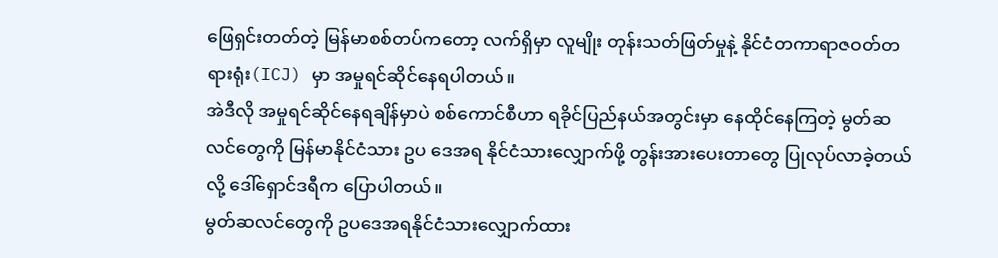ဖြေရှင်းတတ်တဲ့ မြန်မာစစ်တပ်ကတော့ လက်ရှိမှာ လူမျိုး တုန်းသတ်ဖြတ်မှုနဲ့ နိုင်ငံတကာရာဇဝတ်တရားရုံး(ICJ) မှာ အမှုရင်ဆိုင်နေရပါတယ်။
အဲဒီလို အမှုရင်ဆိုင်နေရချိန်မှာပဲ စစ်ကောင်စီဟာ ရခိုင်ပြည်နယ်အတွင်းမှာ နေထိုင်နေကြတဲ့ မွတ်ဆလင်တွေကို မြန်မာနိုင်ငံသား ဥပ ဒေအရ နိုင်ငံသားလျှောက်ဖို့ တွန်းအားပေးတာတွေ ပြုလုပ်လာခဲ့တယ်လို့ ဒေါ်ရှောင်ဒရီက ပြောပါတယ်။
မွတ်ဆလင်တွေကို ဥပဒေအရနိုင်ငံသားလျှောက်ထား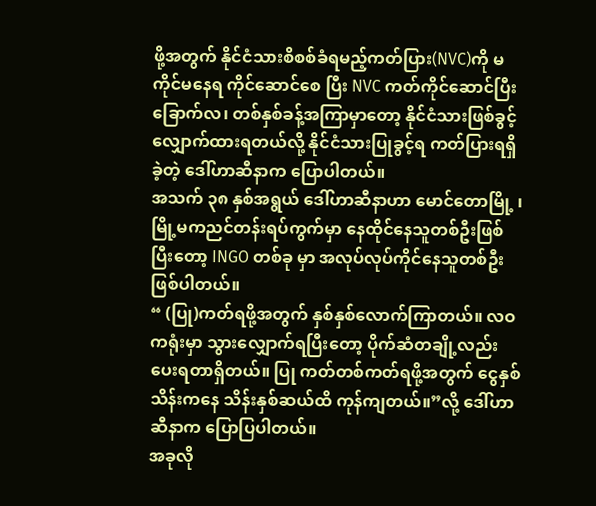ဖို့အတွက် နိုင်ငံသားစိစစ်ခံရမည့်ကတ်ပြား(NVC)ကို မကိုင်မနေရ ကိုင်ဆောင်စေ ပြီး NVC ကတ်ကိုင်ဆောင်ပြီး ခြောက်လ၊ တစ်နှစ်ခန့်အကြာမှာတော့ နိုင်ငံသားဖြစ်ခွင့်လျှောက်ထားရတယ်လို့ နိုင်ငံသားပြုခွင့်ရ ကတ်ပြားရရှိခဲ့တဲ့ ဒေါ်ဟာဆီနာက ပြောပါတယ်။
အသက် ၃၈ နှစ်အရွယ် ဒေါ်ဟာဆီနာဟာ မောင်တောမြို့ ၊မြို့မကညင်တန်းရပ်ကွက်မှာ နေထိုင်နေသူတစ်ဦးဖြစ်ပြီးတော့ INGO တစ်ခု မှာ အလုပ်လုပ်ကိုင်နေသူတစ်ဦးဖြစ်ပါတယ်။
“ (ပြု)ကတ်ရဖို့အတွက် နှစ်နှစ်လောက်ကြာတယ်။ လဝကရုံးမှာ သွားလျှောက်ရပြီးတော့ ပိုက်ဆံတချို့လည်းပေးရတာရှိတယ်။ ပြု ကတ်တစ်ကတ်ရဖို့အတွက် ငွေနှစ်သိန်းကနေ သိန်းနှစ်ဆယ်ထိ ကုန်ကျတယ်။”လို့ ဒေါ်ဟာဆီနာက ပြောပြပါတယ်။
အခုလို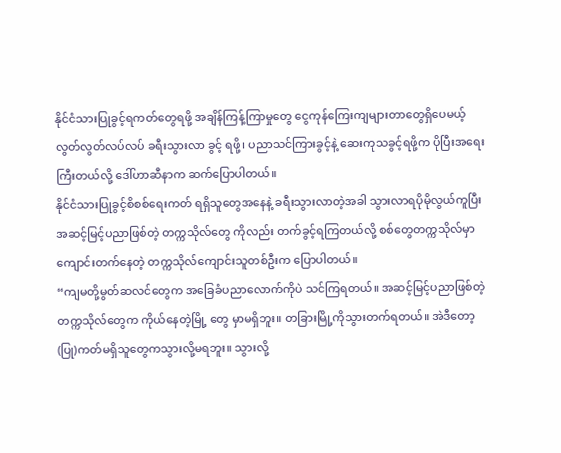နိုင်ငံသားပြုခွင့်ရကတ်တွေရဖို့ အချိန်ကြန့်ကြာမှုတွေ ငွေကုန်ကြေးကျများတာတွေရှိပေမယ့် လွတ်လွတ်လပ်လပ် ခရီးသွားလာ ခွင့် ရဖို့၊ ပညာသင်ကြားခွင့်နဲ့ ဆေးကုသခွင့်ရဖို့က ပိုပြီးအရေးကြီးတယ်လို့ ဒေါ်ဟာဆီနာက ဆက်ပြောပါတယ်။
နိုင်ငံသားပြုခွင့်စိစစ်ရေးကတ် ရရှိသူတွေအနေနဲ့ ခရီးသွားလာတဲ့အခါ သွားလာရပိုမိုလွယ်ကူပြီး အဆင့်မြင့်ပညာဖြစ်တဲ့ တက္ကသိုလ်တွေ ကိုလည်း တက်ခွင့်ရကြတယ်လို့ စစ်တွေတက္ကသိုလ်မှာ ကျောင်းတက်နေတဲ့ တက္ကသိုလ်ကျောင်းသူတစ်ဦးက ပြောပါတယ်။
“ကျမတို့မွတ်ဆလင်တွေက အခြေခံပညာလောက်ကိုပဲ သင်ကြရတယ်။ အဆင့်မြင့်ပညာဖြစ်တဲ့ တက္ကသိုလ်တွေက ကိုယ်နေတဲ့မြို့ တွေ မှာမရှိဘူး။ တခြားမြို့ကိုသွားတက်ရတယ်။ အဲဒီတော့(ပြု)ကတ်မရှိသူတွေကသွားလို့မရဘူး။ သွားလို့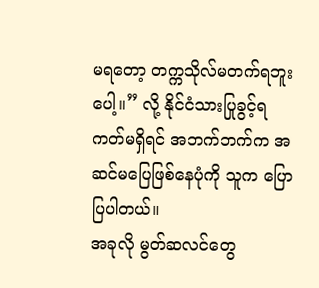မရတော့ တက္ကသိုလ်မတက်ရဘူး ပေါ့။” လို့ နိုင်ငံသားပြုခွင့်ရကတ်မရှိရင် အဘက်ဘက်က အဆင်မပြေဖြစ်နေပုံကို သူက ပြောပြပါတယ်။
အခုလို မွတ်ဆလင်တွေ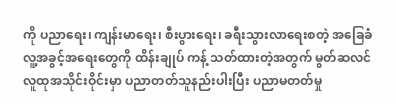ကို ပညာရေး၊ ကျန်းမာရေး၊ စီးပွားရေး၊ ခရီးသွားလာရေးစတဲ့ အခြေခံလူ့အခွင့်အရေးတွေကို ထိန်းချုပ် ကန့် သတ်ထားတဲ့အတွက် မွတ်ဆလင်လူထုအသိုင်းဝိုင်းမှာ ပညာတတ်သူနည်းပါးပြီး ပညာမတတ်မှု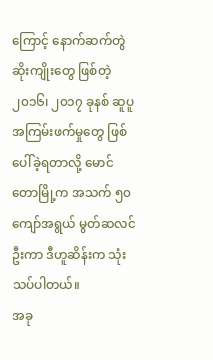ကြောင့် နောက်ဆက်တွဲ ဆိုးကျိုးတွေ ဖြစ်တဲ့ ၂၀၁၆၊ ၂၀၁၇ ခုနစ် ဆူပူအကြမ်းဖက်မှုတွေ ဖြစ်ပေါ်ခဲ့ရတာလို့ မောင်တောမြို့က အသက် ၅၀ ကျော်အရွယ် မွတ်ဆလင် ဦးကာ ဒီဟူဆိန်းက သုံးသပ်ပါတယ်။
အခု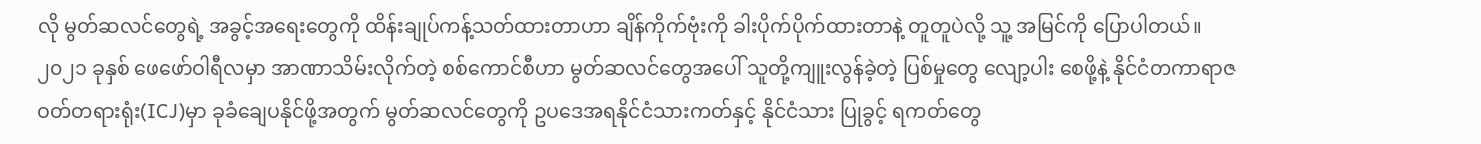လို မွတ်ဆလင်တွေရဲ့ အခွင့်အရေးတွေကို ထိန်းချုပ်ကန့်သတ်ထားတာဟာ ချိန်ကိုက်ဗုံးကို ခါးပိုက်ပိုက်ထားတာနဲ့ တူတူပဲလို့ သူ့ အမြင်ကို ပြောပါတယ်။
၂၀၂၁ ခုနှစ် ဖေဖော်ဝါရီလမှာ အာဏာသိမ်းလိုက်တဲ့ စစ်ကောင်စီဟာ မွတ်ဆလင်တွေအပေါ် သူတို့ကျူးလွန်ခဲ့တဲ့ ပြစ်မှုတွေ လျော့ပါး စေဖို့နဲ့ နိုင်ငံတကာရာဇဝတ်တရားရုံး(ICJ)မှာ ခုခံချေပနိုင်ဖို့အတွက် မွတ်ဆလင်တွေကို ဥပဒေအရနိုင်ငံသားကတ်နှင့် နိုင်ငံသား ပြုခွင့် ရကတ်တွေ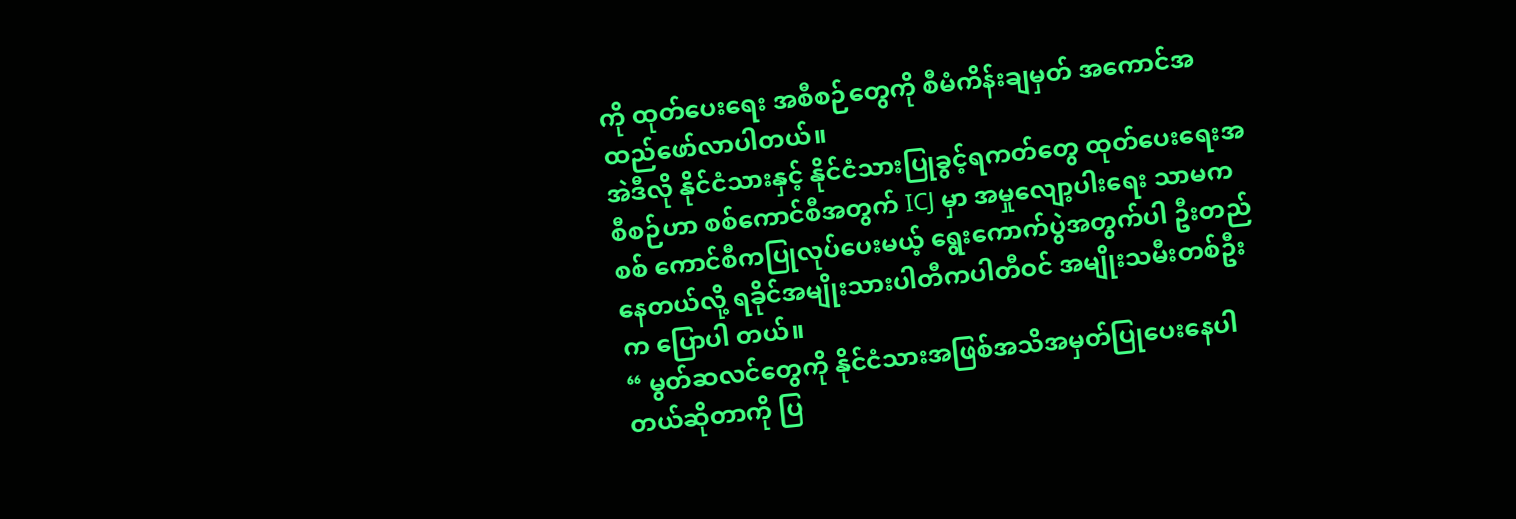ကို ထုတ်ပေးရေး အစီစဉ်တွေကို စီမံကိန်းချမှတ် အကောင်အထည်ဖော်လာပါတယ်။
အဲဒီလို နိုင်ငံသားနှင့် နိုင်ငံသားပြုခွင့်ရကတ်တွေ ထုတ်ပေးရေးအစီစဉ်ဟာ စစ်ကောင်စီအတွက် ICJ မှာ အမှုလျော့ပါးရေး သာမက စစ် ကောင်စီကပြုလုပ်ပေးမယ့် ရွေးကောက်ပွဲအတွက်ပါ ဦးတည်နေတယ်လို့ ရခိုင်အမျိုးသားပါတီကပါတီဝင် အမျိုးသမီးတစ်ဦးက ပြောပါ တယ်။
“ မွတ်ဆလင်တွေကို နိုင်ငံသားအဖြစ်အသိအမှတ်ပြုပေးနေပါတယ်ဆိုတာကို ပြ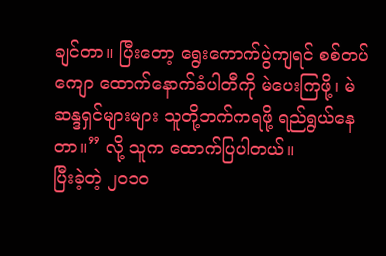ချင်တာ။ ပြီးတော့ ရွေးကောက်ပွဲကျရင် စစ်တပ်ကျော ထောက်နောက်ခံပါတီကို မဲပေးကြဖို့၊ မဲဆန္ဒရှင်များများ သူတို့ဘက်ကရဖို့ ရည်ရွယ်နေတာ။” လို့ သူက ထောက်ပြပါတယ်။
ပြီးခဲ့တဲ့ ၂၀၁၀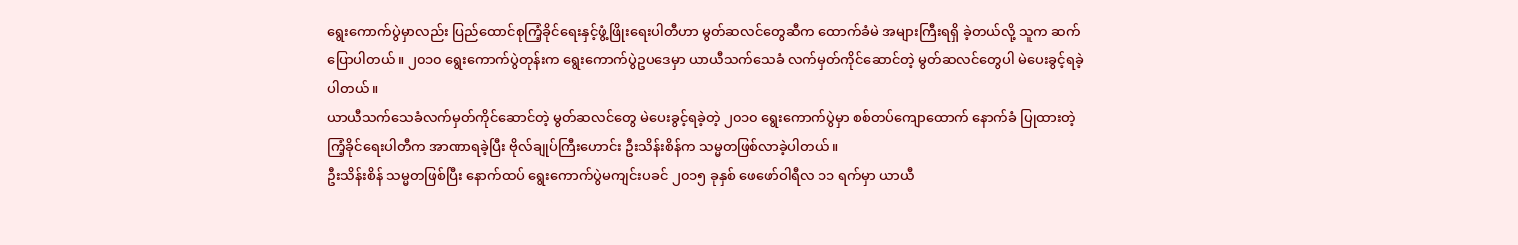ရွေးကောက်ပွဲမှာလည်း ပြည်ထောင်စုကြံ့ခိုင်ရေးနှင့်ဖွံ့ဖြိုးရေးပါတီဟာ မွတ်ဆလင်တွေဆီက ထောက်ခံမဲ အများကြီးရရှိ ခဲ့တယ်လို့ သူက ဆက်ပြောပါတယ်။ ၂၀၁၀ ရွေးကောက်ပွဲတုန်းက ရွေးကောက်ပွဲဥပဒေမှာ ယာယီသက်သေခံ လက်မှတ်ကိုင်ဆောင်တဲ့ မွတ်ဆလင်တွေပါ မဲပေးခွင့်ရခဲ့ပါတယ်။
ယာယီသက်သေခံလက်မှတ်ကိုင်ဆောင်တဲ့ မွတ်ဆလင်တွေ မဲပေးခွင့်ရခဲ့တဲ့ ၂၀၁၀ ရွေးကောက်ပွဲမှာ စစ်တပ်ကျောထောက် နောက်ခံ ပြုထားတဲ့ ကြံ့ခိုင်ရေးပါတီက အာဏာရခဲ့ပြီး ဗိုလ်ချုပ်ကြီးဟောင်း ဦးသိန်းစိန်က သမ္မတဖြစ်လာခဲ့ပါတယ်။
ဦးသိန်းစိန် သမ္မတဖြစ်ပြီး နောက်ထပ် ရွေးကောက်ပွဲမကျင်းပခင် ၂၀၁၅ ခုနှစ် ဖေဖော်ဝါရီလ ၁၁ ရက်မှာ ယာယီ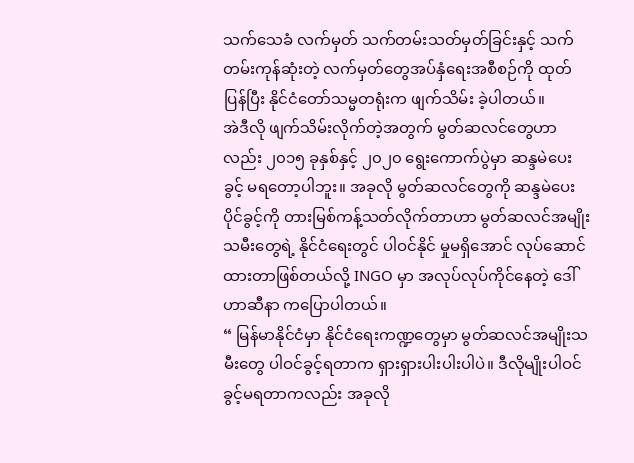သက်သေခံ လက်မှတ် သက်တမ်းသတ်မှတ်ခြင်းနှင့် သက်တမ်းကုန်ဆုံးတဲ့ လက်မှတ်တွေအပ်နှံရေးအစီစဉ်ကို ထုတ်ပြန်ပြီး နိုင်ငံတော်သမ္မတရုံးက ဖျက်သိမ်း ခဲ့ပါတယ်။
အဲဒီလို ဖျက်သိမ်းလိုက်တဲ့အတွက် မွတ်ဆလင်တွေဟာလည်း ၂၀၁၅ ခုနှစ်နှင့် ၂၀၂၀ ရွေးကောက်ပွဲမှာ ဆန္ဒမဲပေးခွင့် မရတော့ပါဘူး။ အခုလို မွတ်ဆလင်တွေကို ဆန္ဒမဲပေးပိုင်ခွင့်ကို တားမြစ်ကန့်သတ်လိုက်တာဟာ မွတ်ဆလင်အမျိုး သမီးတွေရဲ့ နိုင်ငံရေးတွင် ပါဝင်နိုင် မှုမရှိအောင် လုပ်ဆောင်ထားတာဖြစ်တယ်လို့ INGO မှာ အလုပ်လုပ်ကိုင်နေတဲ့ ဒေါ်ဟာဆီနာ ကပြောပါတယ်။
“ မြန်မာနိုင်ငံမှာ နိုင်ငံရေးကဏ္ဍတွေမှာ မွတ်ဆလင်အမျိုးသမီးတွေ ပါဝင်ခွင့်ရတာက ရှားရှားပါးပါးပါပဲ။ ဒီလိုမျိုးပါဝင်ခွင့်မရတာကလည်း အခုလို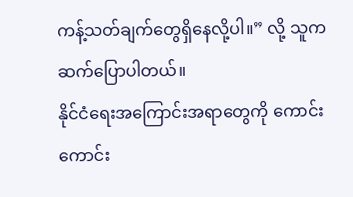ကန့်သတ်ချက်တွေရှိနေလို့ပါ။” လို့ သူက ဆက်ပြောပါတယ်။
နိုင်ငံရေးအကြောင်းအရာတွေကို ကောင်းကောင်း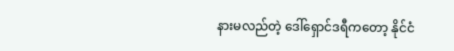နားမလည်တဲ့ ဒေါ်ရှောင်ဒရီကတော့ နိုင်ငံ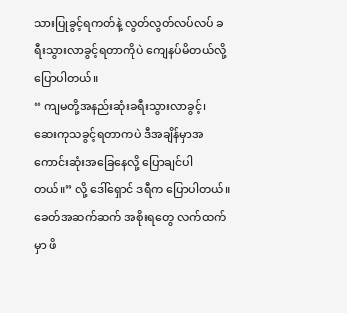သားပြုခွင့်ရကတ်နဲ့ လွတ်လွတ်လပ်လပ် ခရီးသွားလာခွင့်ရတာကိုပဲ ကျေနပ်မိတယ်လို့ ပြောပါတယ်။
“ ကျမတို့အနည်းဆုံးခရီးသွားလာခွင့်၊ ဆေးကုသခွင့်ရတာကပဲ ဒီအချိန်မှာအကောင်းဆုံးအခြေနေလို့ ပြောချင်ပါတယ်။” လို့ ဒေါ်ရှောင် ဒရီက ပြောပါတယ်။
ခေတ်အဆက်ဆက် အစိုးရတွေ လက်ထက်မှာ ဖိ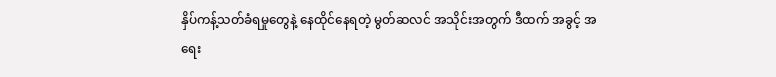နှိပ်ကန့်သတ်ခံရမှုတွေနဲ့ နေထိုင်နေရတဲ့ မွတ်ဆလင် အသိုင်းအတွက် ဒီထက် အခွင့် အရေး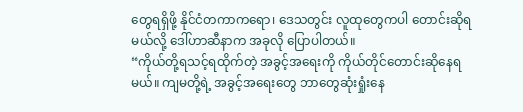တွေရရှိဖို့ နိုင်ငံတကာကရော၊ ဒေသတွင်း လူထုတွေကပါ တောင်းဆိုရမယ်လို့ ဒေါ်ဟာဆီနာက အခုလို ပြောပါတယ်။
“ကိုယ်တို့ရသင့်ရထိုက်တဲ့ အခွင့်အရေးကို ကိုယ်တိုင်တောင်းဆိုနေရမယ်။ ကျမတို့ရဲ့ အခွင့်အရေးတွေ ဘာတွေဆုံးရှုံးနေ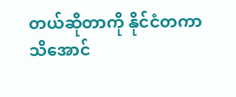တယ်ဆိုတာကို နိုင်ငံတကာသိအောင်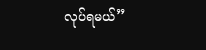လုပ်ရမယ်”